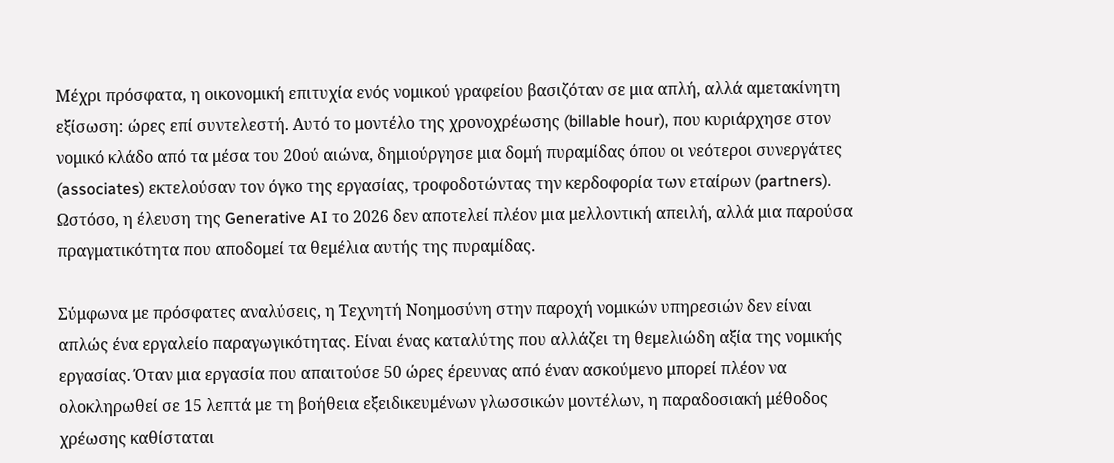Μέχρι πρόσφατα, η οικονομική επιτυχία ενός νομικού γραφείου βασιζόταν σε μια απλή, αλλά αμετακίνητη εξίσωση: ώρες επί συντελεστή. Αυτό το μοντέλο της χρονοχρέωσης (billable hour), που κυριάρχησε στον νομικό κλάδο από τα μέσα του 20ού αιώνα, δημιούργησε μια δομή πυραμίδας όπου οι νεότεροι συνεργάτες (associates) εκτελούσαν τον όγκο της εργασίας, τροφοδοτώντας την κερδοφορία των εταίρων (partners). Ωστόσο, η έλευση της Generative AI το 2026 δεν αποτελεί πλέον μια μελλοντική απειλή, αλλά μια παρούσα πραγματικότητα που αποδομεί τα θεμέλια αυτής της πυραμίδας.

Σύμφωνα με πρόσφατες αναλύσεις, η Τεχνητή Νοημοσύνη στην παροχή νομικών υπηρεσιών δεν είναι απλώς ένα εργαλείο παραγωγικότητας. Είναι ένας καταλύτης που αλλάζει τη θεμελιώδη αξία της νομικής εργασίας. Όταν μια εργασία που απαιτούσε 50 ώρες έρευνας από έναν ασκούμενο μπορεί πλέον να ολοκληρωθεί σε 15 λεπτά με τη βοήθεια εξειδικευμένων γλωσσικών μοντέλων, η παραδοσιακή μέθοδος χρέωσης καθίσταται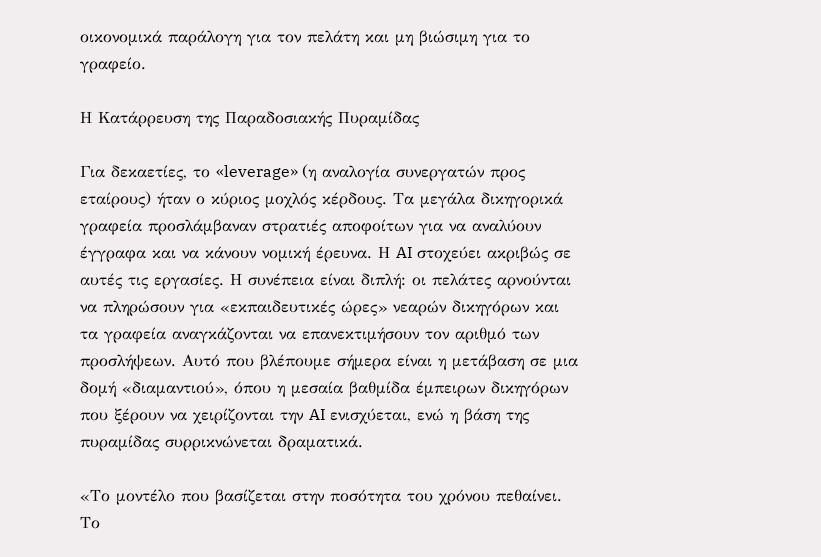οικονομικά παράλογη για τον πελάτη και μη βιώσιμη για το γραφείο.

Η Κατάρρευση της Παραδοσιακής Πυραμίδας

Για δεκαετίες, το «leverage» (η αναλογία συνεργατών προς εταίρους) ήταν ο κύριος μοχλός κέρδους. Τα μεγάλα δικηγορικά γραφεία προσλάμβαναν στρατιές αποφοίτων για να αναλύουν έγγραφα και να κάνουν νομική έρευνα. Η AI στοχεύει ακριβώς σε αυτές τις εργασίες. Η συνέπεια είναι διπλή: οι πελάτες αρνούνται να πληρώσουν για «εκπαιδευτικές ώρες» νεαρών δικηγόρων και τα γραφεία αναγκάζονται να επανεκτιμήσουν τον αριθμό των προσλήψεων. Αυτό που βλέπουμε σήμερα είναι η μετάβαση σε μια δομή «διαμαντιού», όπου η μεσαία βαθμίδα έμπειρων δικηγόρων που ξέρουν να χειρίζονται την AI ενισχύεται, ενώ η βάση της πυραμίδας συρρικνώνεται δραματικά.

«Το μοντέλο που βασίζεται στην ποσότητα του χρόνου πεθαίνει. Το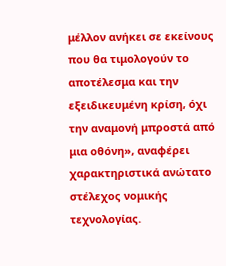μέλλον ανήκει σε εκείνους που θα τιμολογούν το αποτέλεσμα και την εξειδικευμένη κρίση, όχι την αναμονή μπροστά από μια οθόνη», αναφέρει χαρακτηριστικά ανώτατο στέλεχος νομικής τεχνολογίας.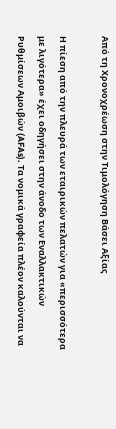Από τη Χρονοχρέωση στην Τιμολόγηση Βάσει Αξίας

Η πίεση από την πλευρά των εταιρικών πελατών για «περισσότερα με λιγότερα» έχει οδηγήσει στην άνοδο των Εναλλακτικών Ρυθμίσεων Αμοιβών (AFAs). Τα νομικά γραφεία πλέον καλούνται να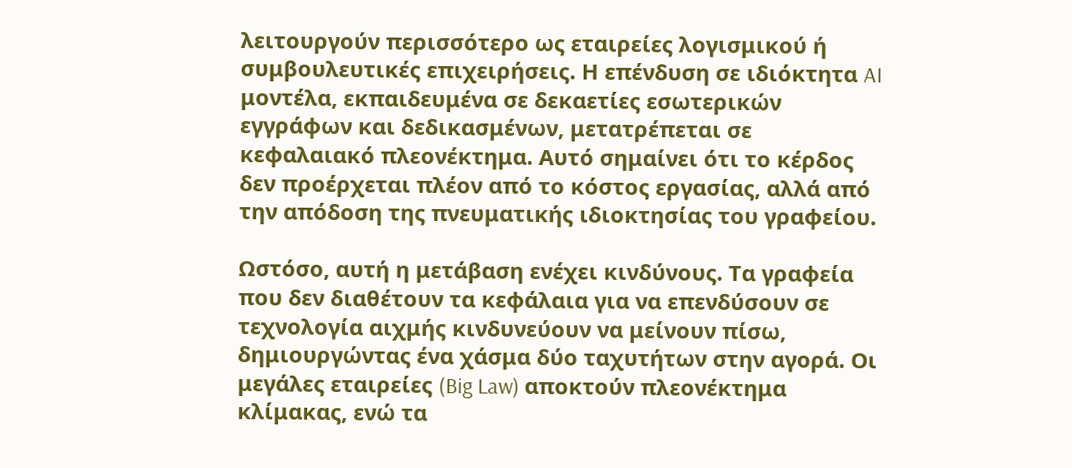λειτουργούν περισσότερο ως εταιρείες λογισμικού ή συμβουλευτικές επιχειρήσεις. Η επένδυση σε ιδιόκτητα AI μοντέλα, εκπαιδευμένα σε δεκαετίες εσωτερικών εγγράφων και δεδικασμένων, μετατρέπεται σε κεφαλαιακό πλεονέκτημα. Αυτό σημαίνει ότι το κέρδος δεν προέρχεται πλέον από το κόστος εργασίας, αλλά από την απόδοση της πνευματικής ιδιοκτησίας του γραφείου.

Ωστόσο, αυτή η μετάβαση ενέχει κινδύνους. Τα γραφεία που δεν διαθέτουν τα κεφάλαια για να επενδύσουν σε τεχνολογία αιχμής κινδυνεύουν να μείνουν πίσω, δημιουργώντας ένα χάσμα δύο ταχυτήτων στην αγορά. Οι μεγάλες εταιρείες (Big Law) αποκτούν πλεονέκτημα κλίμακας, ενώ τα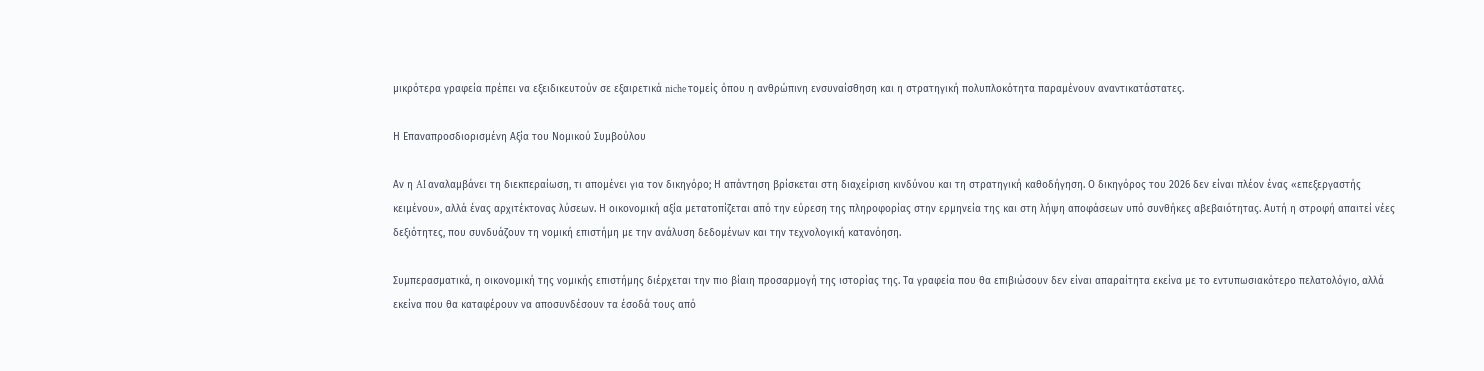μικρότερα γραφεία πρέπει να εξειδικευτούν σε εξαιρετικά niche τομείς όπου η ανθρώπινη ενσυναίσθηση και η στρατηγική πολυπλοκότητα παραμένουν αναντικατάστατες.

Η Επαναπροσδιορισμένη Αξία του Νομικού Συμβούλου

Αν η AI αναλαμβάνει τη διεκπεραίωση, τι απομένει για τον δικηγόρο; Η απάντηση βρίσκεται στη διαχείριση κινδύνου και τη στρατηγική καθοδήγηση. Ο δικηγόρος του 2026 δεν είναι πλέον ένας «επεξεργαστής κειμένου», αλλά ένας αρχιτέκτονας λύσεων. Η οικονομική αξία μετατοπίζεται από την εύρεση της πληροφορίας στην ερμηνεία της και στη λήψη αποφάσεων υπό συνθήκες αβεβαιότητας. Αυτή η στροφή απαιτεί νέες δεξιότητες, που συνδυάζουν τη νομική επιστήμη με την ανάλυση δεδομένων και την τεχνολογική κατανόηση.

Συμπερασματικά, η οικονομική της νομικής επιστήμης διέρχεται την πιο βίαιη προσαρμογή της ιστορίας της. Τα γραφεία που θα επιβιώσουν δεν είναι απαραίτητα εκείνα με το εντυπωσιακότερο πελατολόγιο, αλλά εκείνα που θα καταφέρουν να αποσυνδέσουν τα έσοδά τους από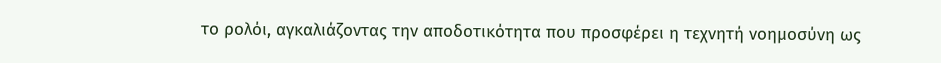το ρολόι, αγκαλιάζοντας την αποδοτικότητα που προσφέρει η τεχνητή νοημοσύνη ως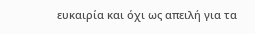ευκαιρία και όχι ως απειλή για τα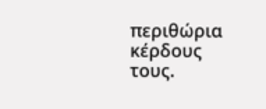περιθώρια κέρδους τους.